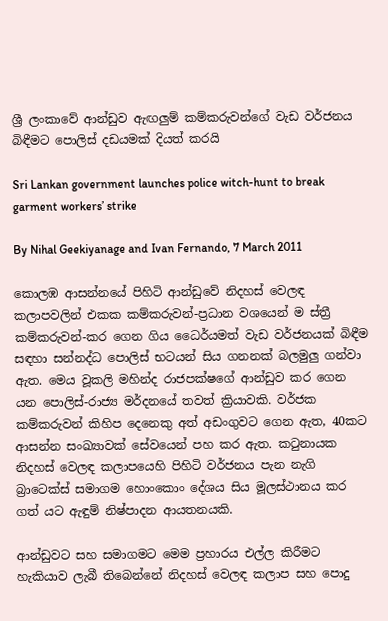ශ්‍රී ලංකාවේ ආන්ඩුව ඇඟලුම් කම්කරුවන්ගේ වැඩ වර්ජනය බිඳීමට පොලිස් දඩයමක් දියත් කරයි

Sri Lankan government launches police witch-hunt to break garment workers’ strike

By Nihal Geekiyanage and Ivan Fernando, 7 March 2011

කොලඹ ආසන්නයේ පිහිටි ආන්ඩුවේ නිදහස් වෙලඳ කලාපවලින් එකක කම්කරුවන්-ප්‍රධාන වශයෙන් ම ස්ත්‍රී කම්කරුවන්-කර ගෙන ගිය ධෛර්යමත් වැඩ වර්ජනයක් බිඳීම සඳහා සන්නද්ධ පොලිස් භටයන් සිය ගනනක් බලමුලු ගන්වා ඇත. මෙය වූකලි මහින්ද රාජපක්ෂගේ ආන්ඩුව කර ගෙන යන පොලිස්-රාජ්‍ය මර්දනයේ තවත් ක්‍රියාවකි. වර්ජක කම්කරුවන් කිහිප දෙනෙකු අත් අඩංගුවට ගෙන ඇත, 40කට ආසන්න සංඛ්‍යාවක් සේවයෙන් පහ කර ඇත. කටුනායක නිදහස් වෙලඳ කලාපයෙහි පිහිටි වර්ජනය පැන නැගි බ්‍රාටෙක්ස් සමාගම හොංකොං දේශය සිය මූලස්ථානය කර ගත් යට ඇඳුම් නිෂ්පාදන ආයතනයකි.

ආන්ඩුවට සහ සමාගමට මෙම ප්‍රහාරය එල්ල කිරීමට හැකියාව ලැබී තිබෙන්නේ නිදහස් වෙලඳ කලාප සහ පොදු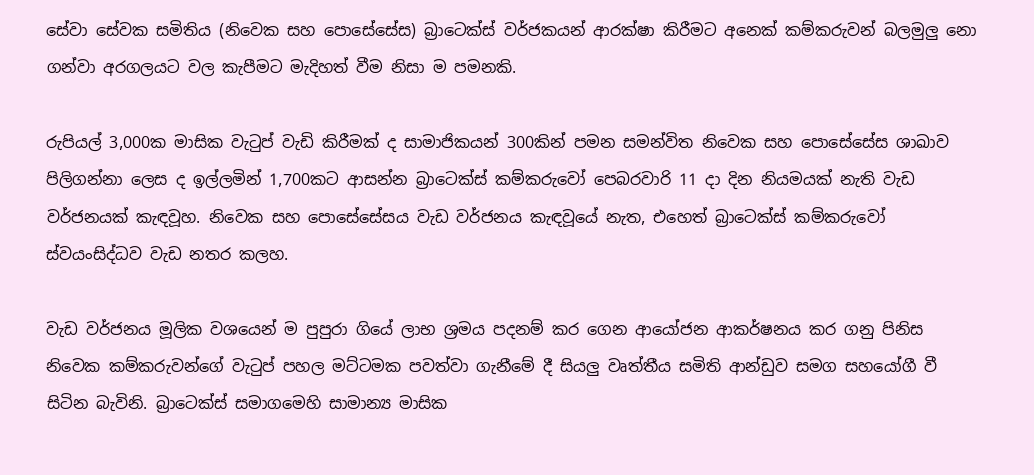සේවා සේවක සමිතිය (නිවෙක සහ පොසේසේස) බ්‍රාටෙක්ස් වර්ජකයන් ආරක්ෂා කිරීමට අනෙක් කම්කරුවන් බලමුලු නො ගන්වා අරගලයට වල කැපීමට මැදිහත් වීම නිසා ම පමනකි.

රුපියල් 3,000ක මාසික වැටුප් වැඩි කිරීමක් ද සාමාජිකයන් 300කින් පමන සමන්විත නිවෙක සහ පොසේසේස ශාඛාව පිලිගන්නා ලෙස ද ඉල්ලමින් 1,700කට ආසන්න බ්‍රාටෙක්ස් කම්කරුවෝ පෙබරවාරි 11 දා දින නියමයක් නැති වැඩ වර්ජනයක් කැඳවූහ. නිවෙක සහ පොසේසේසය වැඩ වර්ජනය කැඳවූයේ නැත, එහෙත් බ්‍රාටෙක්ස් කම්කරුවෝ ස්වයංසිද්ධව වැඩ නතර කලහ.

වැඩ වර්ජනය මූලික වශයෙන් ම පුපුරා ගියේ ලාභ ශ්‍රමය පදනම් කර ගෙන ආයෝජන ආකර්ෂනය කර ගනු පිනිස නිවෙක කම්කරුවන්ගේ වැටුප් පහල මට්ටමක පවත්වා ගැනීමේ දී සියලු වෘත්තීය සමිති ආන්ඩුව සමග සහයෝගී වී සිටින බැවිනි. බ්‍රාටෙක්ස් සමාගමෙහි සාමාන්‍ය මාසික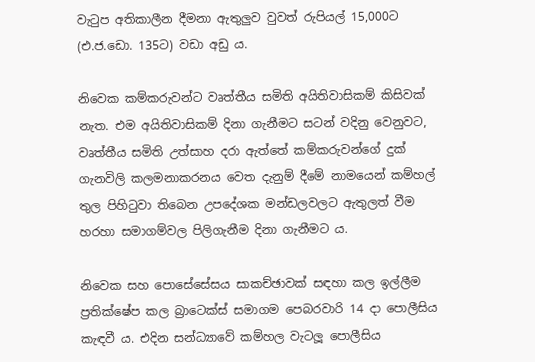වැටුප අතිකාලීන දීමනා ඇතුලුව වුවත් රුපියල් 15,000ට (එ.ජ.ඩො. 135ට) වඩා අඩු ය.

නිවෙක කම්කරුවන්ට වෘත්තීය සමිති අයිතිවාසිකම් කිසිවක් නැත. එම අයිතිවාසිකම් දිනා ගැනීමට සටන් වදිනු වෙනුවට, වෘත්තීය සමිති උත්සාහ දරා ඇත්තේ කම්කරුවන්ගේ දුක් ගැනවිලි කලමනාකරනය වෙත දැනුම් දීමේ නාමයෙන් කම්හල් තුල පිහිටුවා තිබෙන උපදේශක මන්ඩලවලට ඇතුලත් වීම හරහා සමාගම්වල පිලිගැනීම දිනා ගැනීමට ය.

නිවෙක සහ පොසේසේසය සාකච්ඡාවක් සඳහා කල ඉල්ලීම ප්‍රතික්ෂේප කල බ්‍රාටෙක්ස් සමාගම පෙබරවාරි 14 දා පොලීසිය කැඳවී ය. එදින සන්ධ්‍යාවේ කම්හල වැටලූ පොලීසිය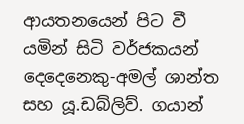ආයතනයෙන් පිට වී යමින් සිටි වර්ජකයන් දෙදෙනෙකු-අමල් ශාන්ත සහ යූ.ඩබ්ලිව්. ගයාන්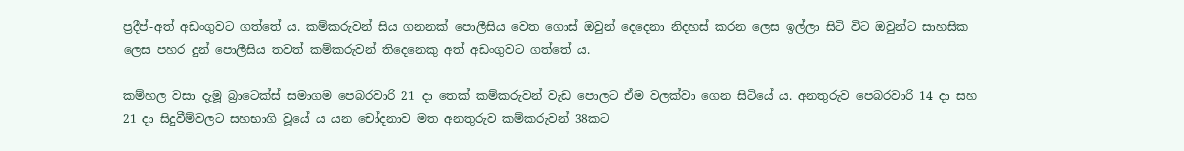ප්‍රදීප්-අත් අඩංගුවට ගත්තේ ය. කම්කරුවන් සිය ගනනක් පොලීසිය වෙත ගොස් ඔවුන් දෙදෙනා නිදහස් කරන ලෙස ඉල්ලා සිටි විට ඔවුන්ට සාහසික ලෙස පහර දුන් පොලීසිය තවත් කම්කරුවන් තිදෙනෙකු අත් අඩංගුවට ගත්තේ ය.

කම්හල වසා දැමූ බ්‍රාටෙක්ස් සමාගම පෙබරවාරි 21 දා තෙක් කම්කරුවන් වැඩ පොලට ඒම වලක්වා ගෙන සිටියේ ය. අනතුරුව පෙබරවාරි 14 දා සහ 21 දා සිදුවීම්වලට සහභාගි වූයේ ය යන චෝදනාව මත අනතුරුව කම්කරුවන් 38කට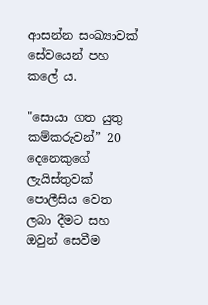ආසන්න සංඛ්‍යාවක් සේවයෙන් පහ කලේ ය.

"සොයා ගත යුතු කම්කරුවන්” 20 දෙනෙකුගේ ලැයිස්තුවක් පොලීසිය වෙත ලබා දීමට සහ ඔවුන් සෙවීම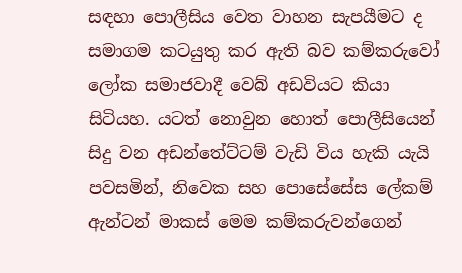සඳහා පොලීසිය වෙත වාහන සැපයීමට ද සමාගම කටයුතු කර ඇති බව කම්කරුවෝ ලෝක සමාජවාදී වෙබ් අඩවියට කියා සිටියහ. යටත් නොවුන හොත් පොලීසියෙන් සිදු වන අඩන්තේට්ටම් වැඩි විය හැකි යැයි පවසමින්, නිවෙක සහ පොසේසේස ලේකම් ඇන්ටන් මාකස් මෙම කම්කරුවන්ගෙන්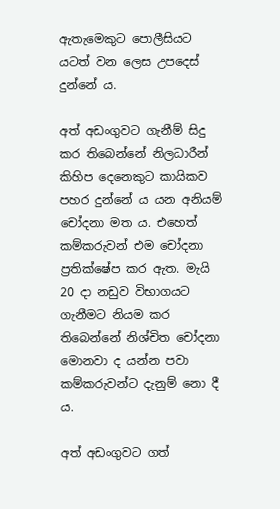ඇතැමෙකුට පොලීසියට යටත් වන ලෙස උපදෙස් දුන්නේ ය.

අත් අඩංගුවට ගැනීම් සිදු කර තිබෙන්නේ නිලධාරීන් කිහිප දෙනෙකුට කායිකව පහර දුන්නේ ය යන අනියම් චෝදනා මත ය. එහෙත් කම්කරුවන් එම චෝදනා ප්‍රතික්ෂේප කර ඇත. මැයි 20 දා නඩුව විභාගයට ගැනීමට නියම කර තිබෙන්නේ නිශ්චිත චෝදනා මොනවා ද යන්න පවා කම්කරුවන්ට දැනුම් නො දී ය.

අත් අඩංගුවට ගත්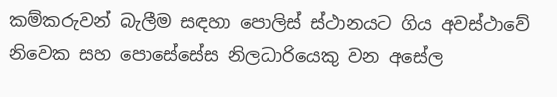කම්කරුවන් බැලීම සඳහා පොලිස් ස්ථානයට ගිය අවස්ථාවේ නිවෙක සහ පොසේසේස නිලධාරියෙකු වන අසේල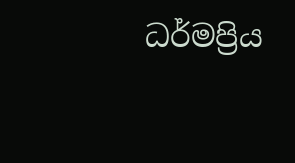ධර්මප්‍රිය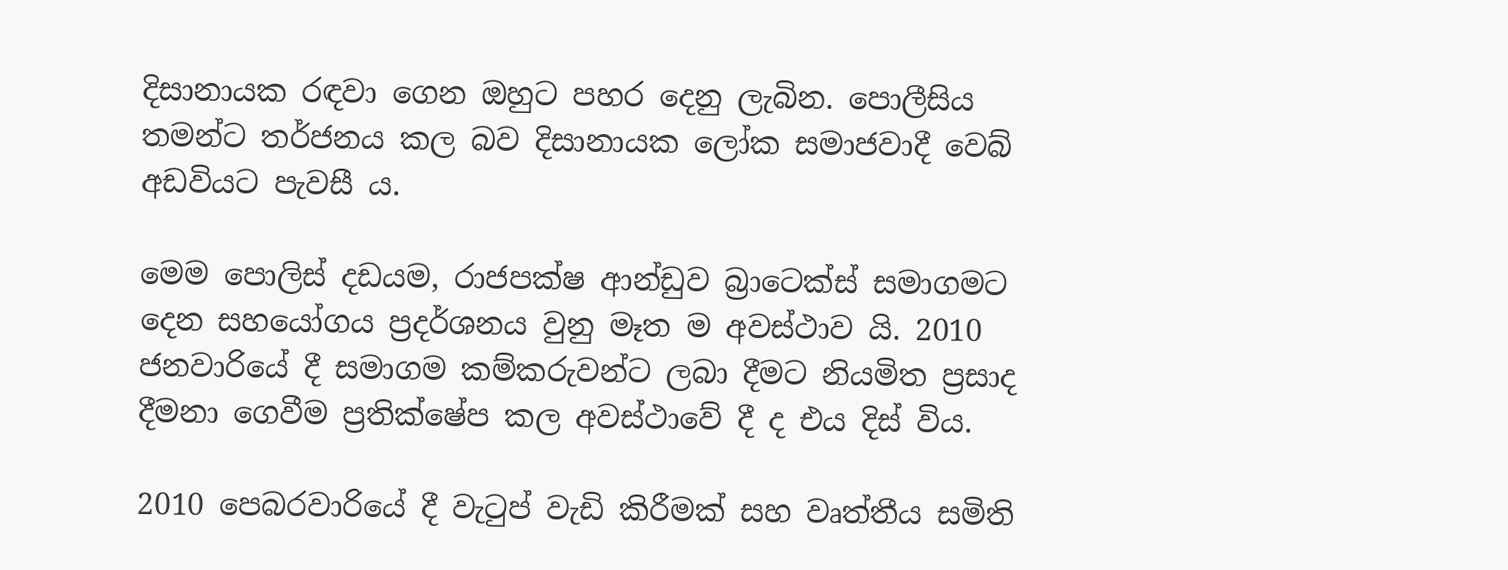දිසානායක රඳවා ගෙන ඔහුට පහර දෙනු ලැබින. පොලීසිය තමන්ට තර්ජනය කල බව දිසානායක ලෝක සමාජවාදී වෙබ් අඩවියට පැවසී ය.

මෙම පොලිස් දඩයම, රාජපක්ෂ ආන්ඩුව බ්‍රාටෙක්ස් සමාගමට දෙන සහයෝගය ප්‍රදර්ශනය වුනු මෑත ම අවස්ථාව යි. 2010 ජනවාරියේ දී සමාගම කම්කරුවන්ට ලබා දීමට නියමිත ප්‍රසාද දීමනා ගෙවීම ප්‍රතික්ෂේප කල අවස්ථාවේ දී ද එය දිස් විය.

2010 පෙබරවාරියේ දී වැටුප් වැඩි කිරීමක් සහ වෘත්තීය සමිති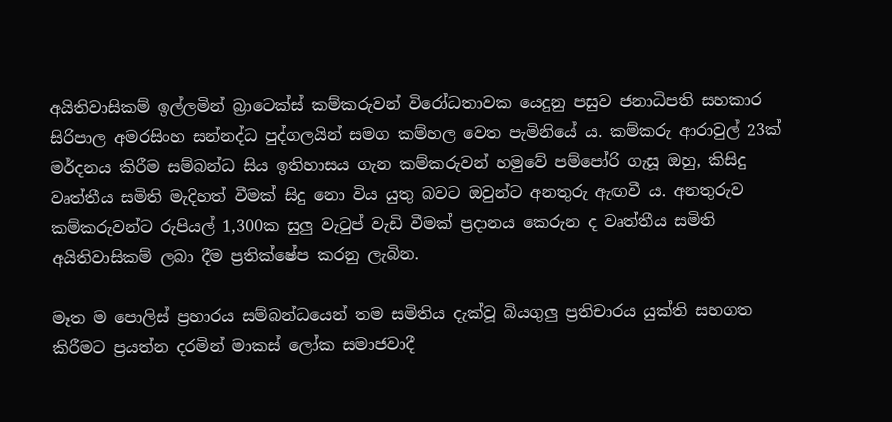අයිතිවාසිකම් ඉල්ලමින් බ්‍රාටෙක්ස් කම්කරුවන් විරෝධතාවක යෙදුනු පසුව ජනාධිපති සහකාර සිරිපාල අමරසිංහ සන්නද්ධ පුද්ගලයින් සමග කම්හල වෙත පැමිනියේ ය. කම්කරු ආරාවුල් 23ක් මර්දනය කිරීම සම්බන්ධ සිය ඉතිහාසය ගැන කම්කරුවන් හමුවේ පම්පෝරි ගැසූ ඔහු, කිසිදු වෘත්තීය සමිති මැදිහත් වීමක් සිදු නො විය යුතු බවට ඔවුන්ට අනතුරු ඇඟවී ය. අනතුරුව කම්කරුවන්ට රුපියල් 1,300ක සුලු වැටුප් වැඩි වීමක් ප්‍රදානය කෙරුන ද වෘත්තීය සමිති අයිතිවාසිකම් ලබා දීම ප්‍රතික්ෂේප කරනු ලැබින.

මෑත ම පොලිස් ප්‍රහාරය සම්බන්ධයෙන් තම සමිතිය දැක්වූ බියගුලු ප්‍රතිචාරය යුක්ති සහගත කිරීමට ප්‍රයත්න දරමින් මාකස් ලෝක සමාජවාදී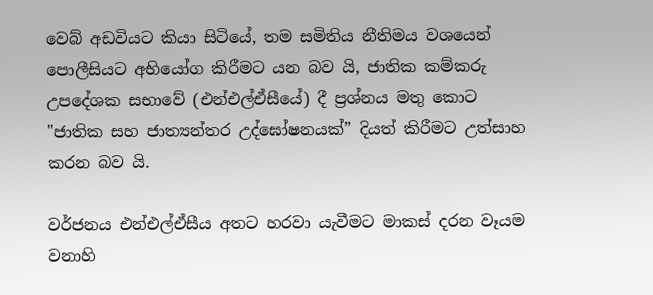වෙබ් අඩවියට කියා සිටියේ, තම සමිතිය නීතිමය වශයෙන් පොලීසියට අභියෝග කිරීමට යන බව යි, ජාතික කම්කරු උපදේශක සභාවේ (එන්එල්ඒසීයේ) දී ප්‍රශ්නය මතු කොට "ජාතික සහ ජාත්‍යන්තර උද්ඝෝෂනයක්” දියත් කිරීමට උත්සාහ කරන බව යි.

වර්ජනය එන්එල්ඒසීය අතට හරවා යැවීමට මාකස් දරන වෑයම වනාහි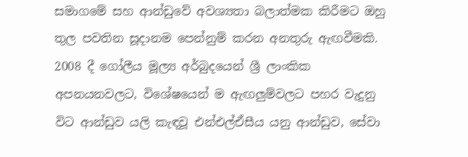සමාගමේ සහ ආන්ඩුවේ අවශ්‍යතා බලාත්මක කිරීමට ඔහු තුල පවතින සූදානම පෙන්නුම් කරන අනතුරු ඇඟවීමකි. 2008 දී ගෝලීය මූල්‍ය අර්බුදයෙන් ශ්‍රී ලාංකික අපනයනවලට, විශේෂයෙන් ම ඇඟලුම්වලට පහර වැදුනු විට ආන්ඩුව යලි කැඳවූ එන්එල්ඒසීය යනු ආන්ඩුව, සේවා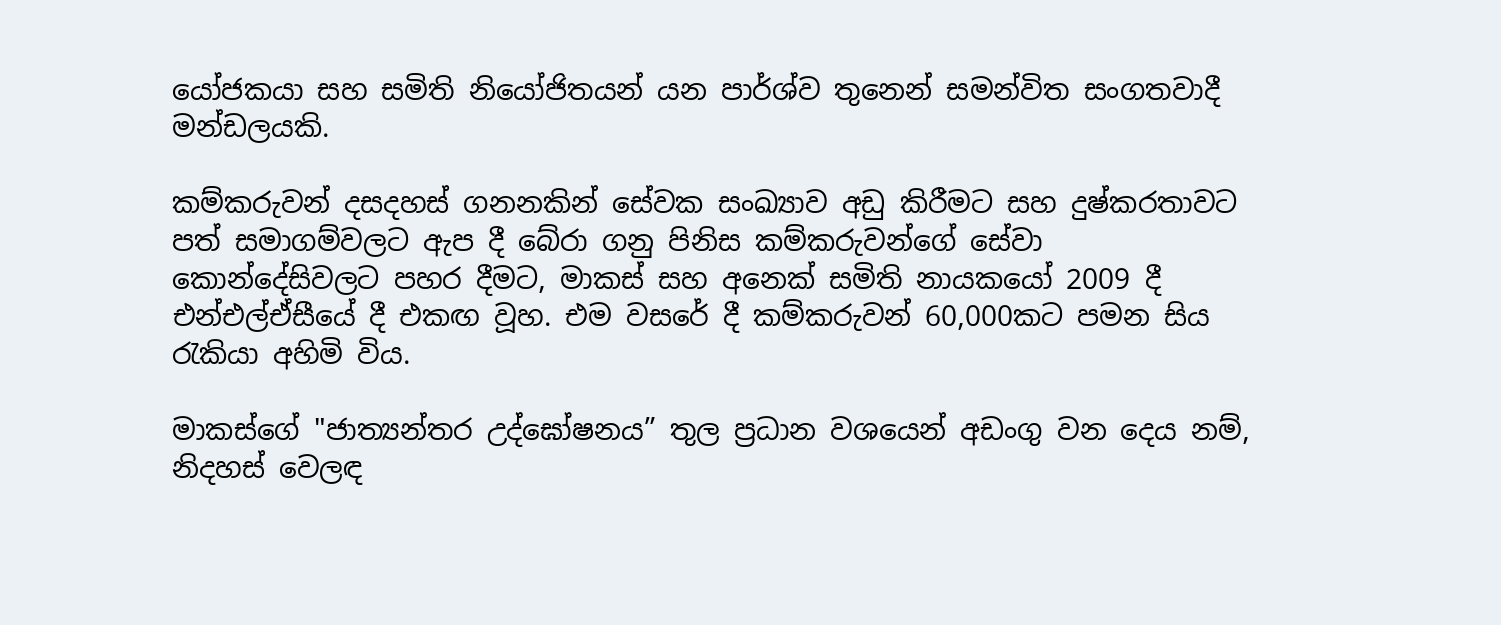යෝජකයා සහ සමිති නියෝජිතයන් යන පාර්ශ්ව තුනෙන් සමන්විත සංගතවාදී මන්ඩලයකි.

කම්කරුවන් දසදහස් ගනනකින් සේවක සංඛ්‍යාව අඩු කිරීමට සහ දුෂ්කරතාවට පත් සමාගම්වලට ඇප දී බේරා ගනු පිනිස කම්කරුවන්ගේ සේවා කොන්දේසිවලට පහර දීමට, මාකස් සහ අනෙක් සමිති නායකයෝ 2009 දී එන්එල්ඒසීයේ දී එකඟ වූහ. එම වසරේ දී කම්කරුවන් 60,000කට පමන සිය රැකියා අහිමි විය.

මාකස්ගේ "ජාත්‍යන්තර උද්ඝෝෂනය” තුල ප්‍රධාන වශයෙන් අඩංගු වන දෙය නම්, නිදහස් වෙලඳ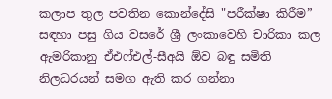කලාප තුල පවතින කොන්දේසි "පරීක්ෂා කිරීම” සඳහා පසු ගිය වසරේ ශ්‍රී ලංකාවෙහි චාරිකා කල ඇමරිකානු ඒඑෆ්එල්-සීඅයි ඕව බඳු සමිති නිලධරයන් සමග ඇති කර ගන්නා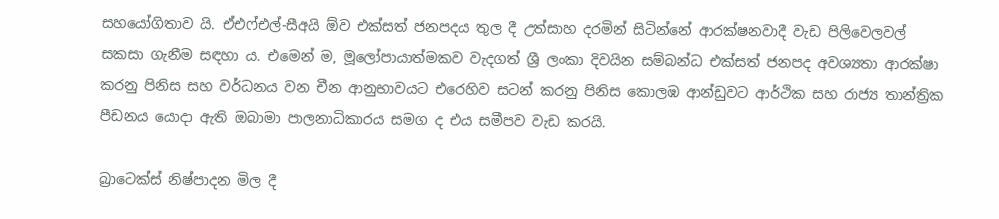සහයෝගිතාව යි. ඒඑෆ්එල්-සීඅයි ඕව එක්සත් ජනපදය තුල දී උත්සාහ දරමින් සිටින්නේ ආරක්ෂනවාදී වැඩ පිලිවෙලවල් සකසා ගැනීම සඳහා ය. එමෙන් ම, මූලෝපායාත්මකව වැදගත් ශ්‍රී ලංකා දිවයින සම්බන්ධ එක්සත් ජනපද අවශ්‍යතා ආරක්ෂා කරනු පිනිස සහ වර්ධනය වන චීන ආනුභාවයට එරෙහිව සටන් කරනු පිනිස කොලඹ ආන්ඩුවට ආර්ථික සහ රාජ්‍ය තාන්ත්‍රික පීඩනය යොදා ඇති ඔබාමා පාලනාධිකාරය සමග ද එය සමීපව වැඩ කරයි.

බ්‍රාටෙක්ස් නිෂ්පාදන මිල දී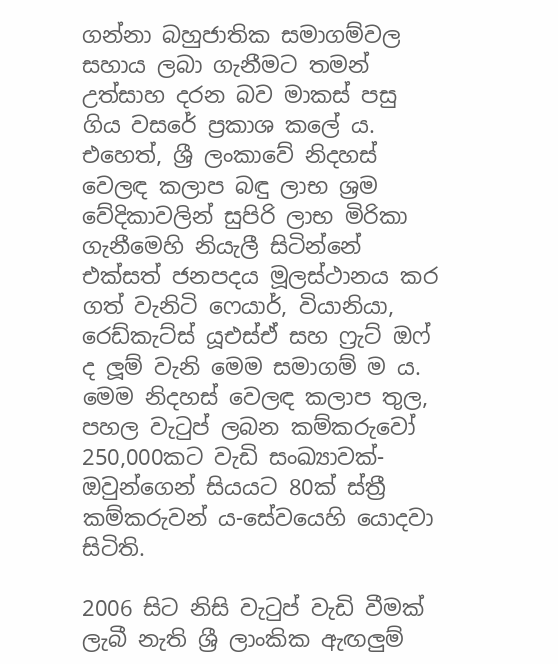ගන්නා බහුජාතික සමාගම්වල සහාය ලබා ගැනීමට තමන් උත්සාහ දරන බව මාකස් පසු ගිය වසරේ ප්‍රකාශ කලේ ය. එහෙත්, ශ්‍රී ලංකාවේ නිදහස් වෙලඳ කලාප බඳු ලාභ ශ්‍රම වේදිකාවලින් සුපිරි ලාභ මිරිකා ගැනීමෙහි නියැලී සිටින්නේ එක්සත් ජනපදය මූලස්ථානය කර ගත් වැනිටි ෆෙයාර්, වියානියා, රෙඩ්කැට්ස් යූඑස්ඒ සහ ෆ්‍රැට් ඔෆ් ද ලූම් වැනි මෙම සමාගම් ම ය. මෙම නිදහස් වෙලඳ කලාප තුල, පහල වැටුප් ලබන කම්කරුවෝ 250,000කට වැඩි සංඛ්‍යාවක්-ඔවුන්ගෙන් සියයට 80ක් ස්ත්‍රී කම්කරුවන් ය-සේවයෙහි යොදවා සිටිති.

2006 සිට නිසි වැටුප් වැඩි වීමක් ලැබී නැති ශ්‍රී ලාංකික ඇඟලුම්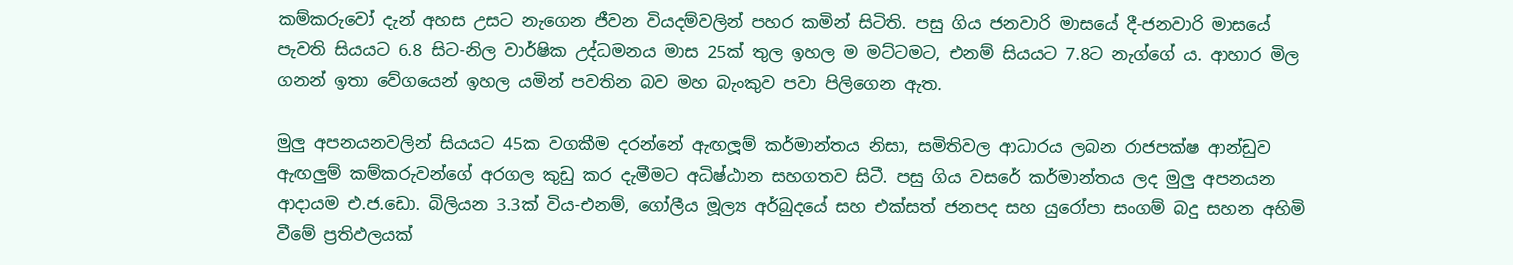කම්කරුවෝ දැන් අහස උසට නැගෙන ජීවන වියදම්වලින් පහර කමින් සිටිති. පසු ගිය ජනවාරි මාසයේ දී-ජනවාරි මාසයේ පැවති සියයට 6.8 සිට-නිල වාර්ෂික උද්ධමනය මාස 25ක් තුල ඉහල ම මට්ටමට, එනම් සියයට 7.8ට නැග්ගේ ය. ආහාර මිල ගනන් ඉතා වේගයෙන් ඉහල යමින් පවතින බව මහ බැංකුව පවා පිලිගෙන ඇත.

මුලු අපනයනවලින් සියයට 45ක වගකීම දරන්නේ ඇඟලූම් කර්මාන්තය නිසා, සමිතිවල ආධාරය ලබන රාජපක්ෂ ආන්ඩුව ඇඟලුම් කම්කරුවන්ගේ අරගල කුඩු කර දැමීමට අධිෂ්ඨාන සහගතව සිටී. පසු ගිය වසරේ කර්මාන්තය ලද මුලු අපනයන ආදායම එ.ජ.ඩො. බිලියන 3.3ක් විය-එනම්, ගෝලීය මූල්‍ය අර්බුදයේ සහ එක්සත් ජනපද සහ යුරෝපා සංගම් බදු සහන අහිමි වීමේ ප්‍රතිඵලයක්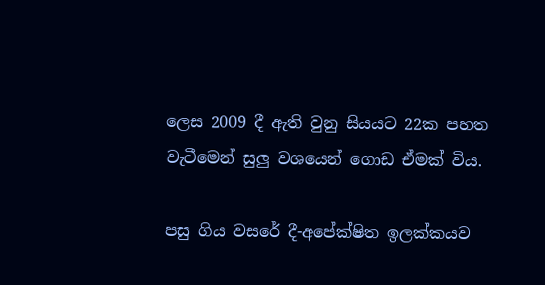ලෙස 2009 දී ඇති වුනු සියයට 22ක පහත වැටීමෙන් සුලු වශයෙන් ගොඩ ඒමක් විය.

පසු ගිය වසරේ දී-අපේක්ෂිත ඉලක්කයව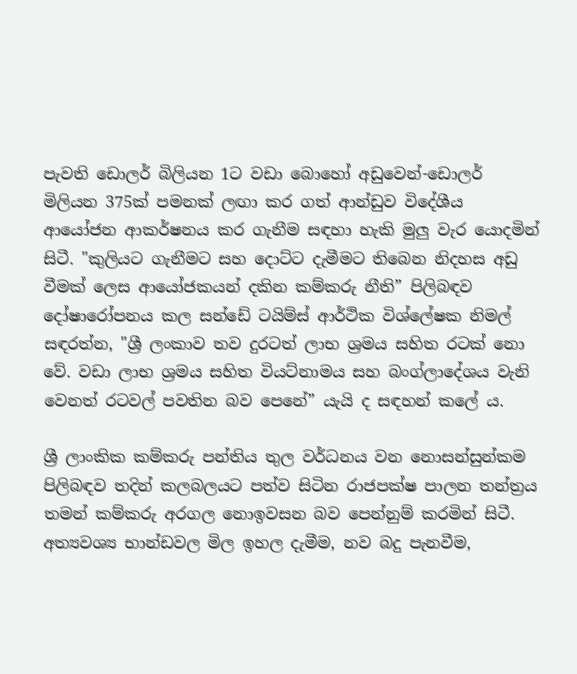පැවති ඩොලර් බිලියන 1ට වඩා බොහෝ අඩුවෙන්-ඩොලර් මිලියන 375ක් පමනක් ලඟා කර ගත් ආන්ඩුව විදේශීය ආයෝජන ආකර්ෂනය කර ගැනීම සඳහා හැකි මුලු වැර යොදමින් සිටී. "කුලියට ගැනීමට සහ දොට්ට දැමීමට තිබෙන නිදහස අඩු වීමක් ලෙස ආයෝජකයන් දකින කම්කරු නීති” පිලිබඳව දෝෂාරෝපනය කල සන්ඩේ ටයිම්ස් ආර්ථික විශ්ලේෂක නිමල් සඳරත්න, "ශ්‍රී ලංකාව තව දුරටත් ලාභ ශ්‍රමය සහිත රටක් නො වේ. වඩා ලාභ ශ්‍රමය සහිත වියට්නාමය සහ බංග්ලාදේශය වැනි වෙනත් රටවල් පවතින බව පෙනේ” යැයි ද සඳහන් කලේ ය.

ශ්‍රී ලාංකික කම්කරු පන්තිය තුල වර්ධනය වන නොසන්සුන්කම පිලිබඳව තදින් කලබලයට පත්ව සිටින රාජපක්ෂ පාලන තන්ත්‍රය තමන් කම්කරු අරගල නොඉවසන බව පෙන්නුම් කරමින් සිටී. අත්‍යවශ්‍ය භාන්ඩවල මිල ඉහල දැමීම, නව බදු පැනවීම,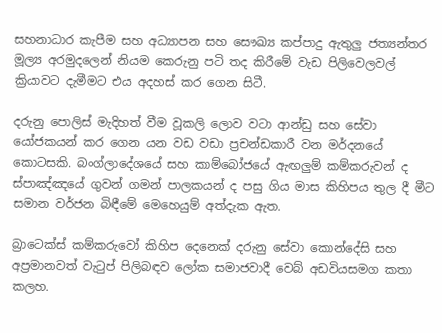සහනාධාර කැපීම සහ අධ්‍යාපන සහ සෞඛ්‍ය කප්පාදු ඇතුලු ජත්‍යන්තර මූල්‍ය අරමුදලෙන් නියම කෙරුනු පටි තද කිරීමේ වැඩ පිලිවෙලවල් ක්‍රියාවට දැමීමට එය අදහස් කර ගෙන සිටී.

දරුනු පොලිස් මැදිහත් වීම වූකලි ලොව වටා ආන්ඩු සහ සේවා යෝජකයන් කර ගෙන යන වඩ වඩා ප්‍රචන්ඩකාරී වන මර්දනයේ කොටසකි. බංග්ලාදේශයේ සහ කාම්බෝජයේ ඇඟලුම් කම්කරුවන් ද ස්පාඤ්ඤයේ ගුවන් ගමන් පාලකයන් ද පසු ගිය මාස කිහිපය තුල දී මීට සමාන වර්ජන බිඳීමේ මෙහෙයුම් අත්දැක ඇත.

බ්‍රාටෙක්ස් කම්කරුවෝ කිහිප දෙනෙක් දරුනු සේවා කොන්දේසි සහ අප්‍රමානවත් වැටුප් පිලිබඳව ලෝක සමාජවාදී වෙබ් අඩවියසමග කතා කලහ.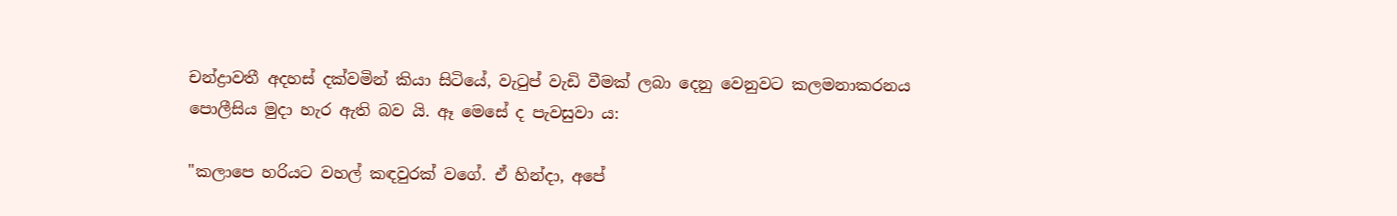චන්ද්‍රාවතී අදහස් දක්වමින් කියා සිටියේ, වැටුප් වැඩි වීමක් ලබා දෙනු වෙනුවට කලමනාකරනය පොලීසිය මුදා හැර ඇති බව යි. ඈ මෙසේ ද පැවසුවා ය:

"කලාපෙ හරියට වහල් කඳවුරක් වගේ. ඒ හින්දා, අපේ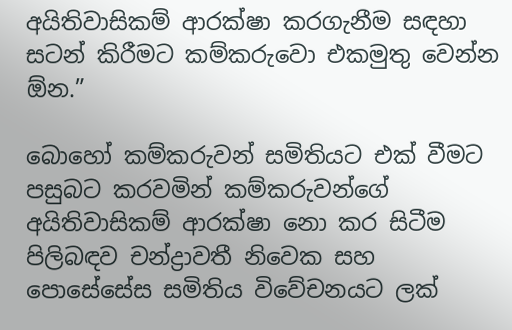අයිතිවාසිකම් ආරක්ෂා කරගැනීම සඳහා සටන් කිරීමට කම්කරුවො එකමුතු වෙන්න ඕන.”

බොහෝ කම්කරුවන් සමිතියට එක් වීමට පසුබට කරවමින් කම්කරුවන්ගේ අයිතිවාසිකම් ආරක්ෂා නො කර සිටීම පිලිබඳව චන්ද්‍රාවතී නිවෙක සහ පොසේසේස සමිතිය විවේචනයට ලක්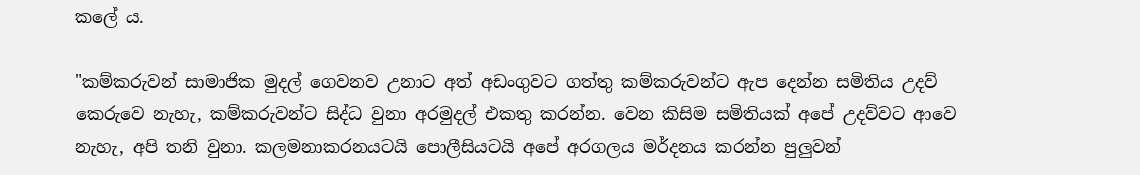කලේ ය.

"කම්කරුවන් සාමාජික මුදල් ගෙවනව උනාට අත් අඩංගුවට ගත්තු කම්කරුවන්ට ඇප දෙන්න සමිතිය උදව් කෙරුවෙ නැහැ, කම්කරුවන්ට සිද්ධ වුනා අරමුදල් එකතු කරන්න. වෙන කිසිම සමිතියක් අපේ උදව්වට ආවෙ නැහැ, අපි තනි වුනා. කලමනාකරනයටයි පොලීසියටයි අපේ අරගලය මර්දනය කරන්න පුලුවන්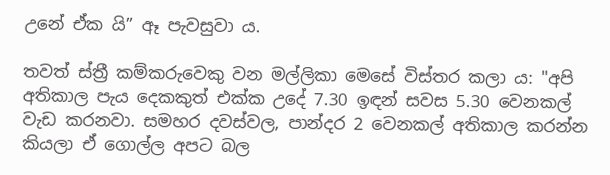උනේ ඒක යි” ඈ පැවසුවා ය.

තවත් ස්ත්‍රී කම්කරුවෙකු වන මල්ලිකා මෙසේ විස්තර කලා ය: "අපි අතිකාල පැය දෙකකුත් එක්ක උදේ 7.30 ඉඳන් සවස 5.30 වෙනකල් වැඩ කරනවා. සමහර දවස්වල, පාන්දර 2 වෙනකල් අතිකාල කරන්න කියලා ඒ ගොල්ල අපට බල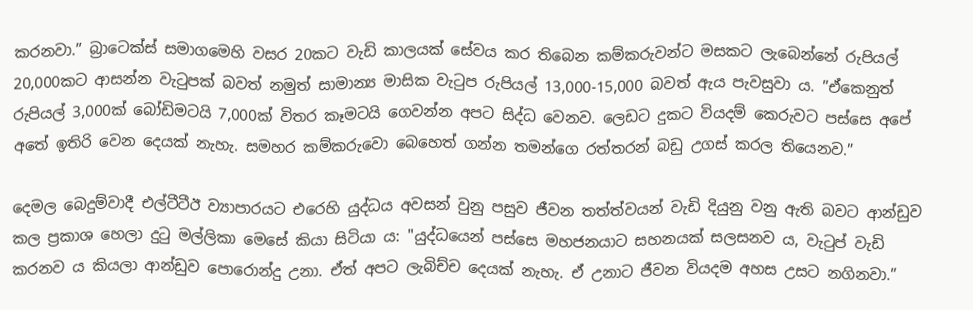කරනවා.” බ්‍රාටෙක්ස් සමාගමෙහි වසර 20කට වැඩි කාලයක් සේවය කර තිබෙන කම්කරුවන්ට මසකට ලැබෙන්නේ රුපියල් 20,000කට ආසන්න වැටුපක් බවත් නමුත් සාමාන්‍ය මාසික වැටුප රුපියල් 13,000-15,000 බවත් ඇය පැවසුවා ය. ”ඒකෙනුත් රුපියල් 3,000ක් බෝඩිමටයි 7,000ක් විතර කෑමටයි ගෙවන්න අපට සිද්ධ වෙනව. ලෙඩට දුකට වියදම් කෙරුවට පස්සෙ අපේ අතේ ඉතිරි වෙන දෙයක් නැහැ. සමහර කම්කරුවො බෙහෙත් ගන්න තමන්ගෙ රත්තරන් බඩු උගස් කරල තියෙනව.”

දෙමල බෙදුම්වාදී එල්ටීටීඊ ව්‍යාපාරයට එරෙහි යුද්ධය අවසන් වුනු පසුව ජීවන තත්ත්වයන් වැඩි දියුනු වනු ඇති බවට ආන්ඩුව කල ප්‍රකාශ හෙලා දුටු මල්ලිකා මෙසේ කියා සිටියා ය: "යුද්ධයෙන් පස්සෙ මහජනයාට සහනයක් සලසනව ය, වැටුප් වැඩි කරනව ය කියලා ආන්ඩුව පොරොන්දු උනා. ඒත් අපට ලැබිච්ච දෙයක් නැහැ. ඒ උනාට ජීවන වියදම අහස උසට නගිනවා.”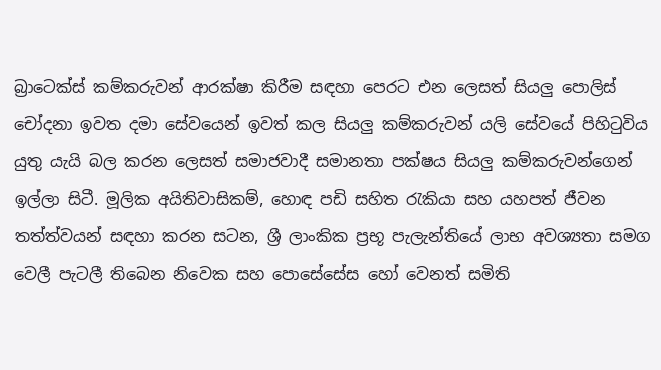බ්‍රාටෙක්ස් කම්කරුවන් ආරක්ෂා කිරීම සඳහා පෙරට එන ලෙසත් සියලු පොලිස් චෝදනා ඉවත දමා සේවයෙන් ඉවත් කල සියලු කම්කරුවන් යලි සේවයේ පිහිටුවිය යුතු යැයි බල කරන ලෙසත් සමාජවාදී සමානතා පක්ෂය සියලු කම්කරුවන්ගෙන් ඉල්ලා සිටී. මූලික අයිතිවාසිකම්, හොඳ පඩි සහිත රැකියා සහ යහපත් ජීවන තත්ත්වයන් සඳහා කරන සටන, ශ්‍රී ලාංකික ප්‍රභූ පැලැන්තියේ ලාභ අවශ්‍යතා සමග වෙලී පැටලී තිබෙන නිවෙක සහ පොසේසේස හෝ වෙනත් සමිති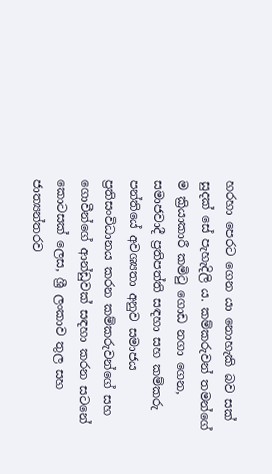හරහා පෙරට ගෙන යා නොහැකි බව සක් සුදක් සේ පැහැදිලි ය. කම්කරුවන් තමන්ගේ ම ක්‍රියාකාරී කමිටු ගොඩ නගා ගෙන, සමාජවාදී ප්‍රතිපත්ති සඳහා සහ කම්කරු පන්තියේ අවශ්‍යතා අනුව සමාජය ප්‍රතිසංවිධානය කරන කම්කරුවන්ගේ සහ ගොවීන්ගේ ආන්ඩුවක් සඳහා කරන සටනේ කොටසක් ලෙස, ශ්‍රී ලංකාව තුල සහ ජාත්‍යන්තරව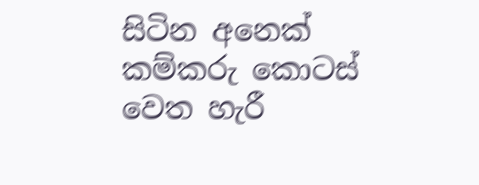සිටින අනෙක් කම්කරු කොටස් වෙත හැරී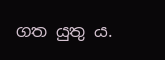ගත යුතු ය.